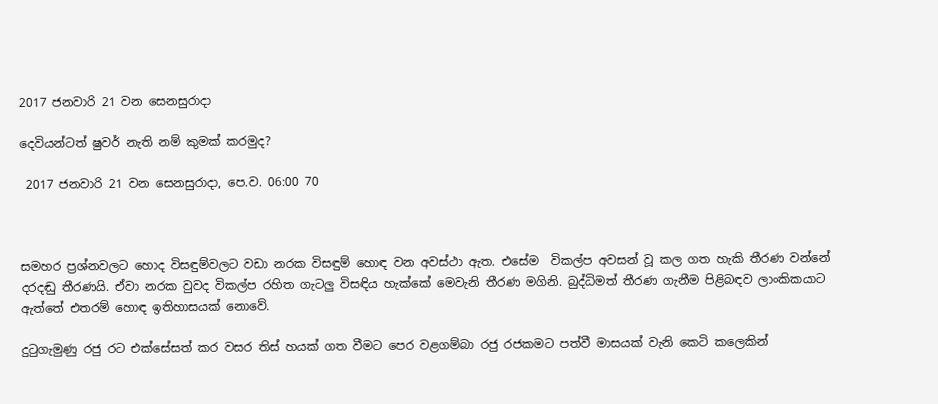2017 ජනවාරි 21 වන සෙනසුරාදා

දෙවියන්ටත් ෂුවර් නැති නම් කුමක් කරමුද?

 2017 ජනවාරි 21 වන සෙනසුරාදා, පෙ.ව. 06:00 70



සමහර ප්‍රශ්නවලට හොද විසඳුම්වලට වඩා නරක විසඳුම් හොඳ වන අවස්ථා ඇත. එසේම  විකල්ප අවසන් වූ කල ගත හැකි තීරණ වන්නේ දරදඬු තීරණයි. ඒවා නරක වුවද විකල්ප රහිත ගැටලු විසඳිය හැක්කේ මෙවැනි තීරණ මගිනි. බුද්ධිමත් තීරණ ගැනීම පිළිබඳව ලාංකිකයාට ඇත්තේ එතරම් හොඳ ඉතිහාසයක් නොවේ.

දුටුගැමුණු රජු රට එක්සේසත් කර වසර තිස් හයක් ගත වීමට පෙර වළගම්බා රජු රජකමට පත්වී මාසයක් වැනි කෙටි කලෙකින්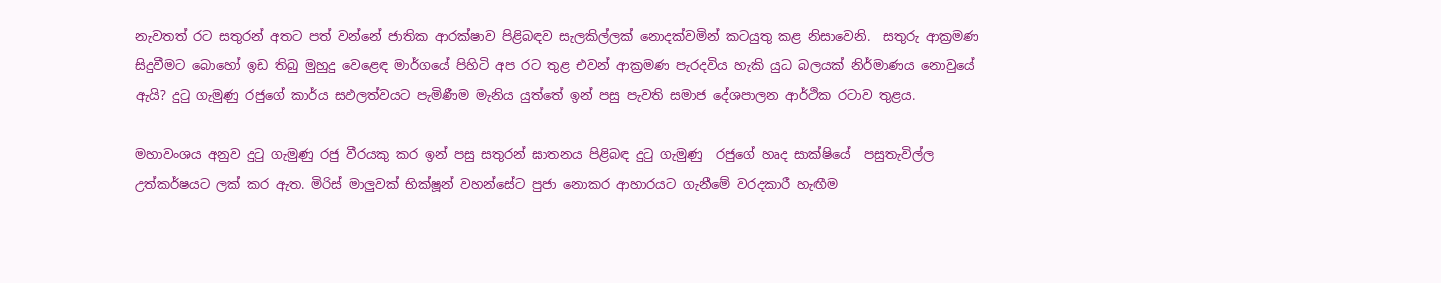නැවතත් රට සතුරන් අතට පත් වන්නේ ජාතික ආරක්ෂාව පිළිබඳව සැලකිල්ලක් නොදක්වමින් කටයුතු කළ නිසාවෙනි.  සතුරු ආක්‍රමණ සිදුවීමට බොහෝ ඉඩ තිබු මුහුදු වෙළෙඳ මාර්ගයේ පිහිටි අප රට තුළ එවන් ආක්‍රමණ පැරදවිය හැකි යුධ බලයක් නිර්මාණය නොවුයේ ඇයි? දුටු ගැමුණු රජුගේ කාර්ය සඵලත්වයට පැමිණීම මැනිය යුත්තේ ඉන් පසු පැවති සමාජ දේශපාලන ආර්ථික රටාව තුළය.

මහාවංශය අනුව දුටු ගැමුණු රජු වීරයකු කර ඉන් පසු සතුරන් ඝාතනය පිළිබඳ දුටු ගැමුණු  රජුගේ හෘද සාක්ෂියේ  පසුතැවිල්ල උත්කර්ෂයට ලක් කර ඇත. මිරිස් මාලුවක් භික්ෂූන් වහන්සේට පුජා නොකර ආහාරයට ගැනීමේ වරදකාරී හැඟීම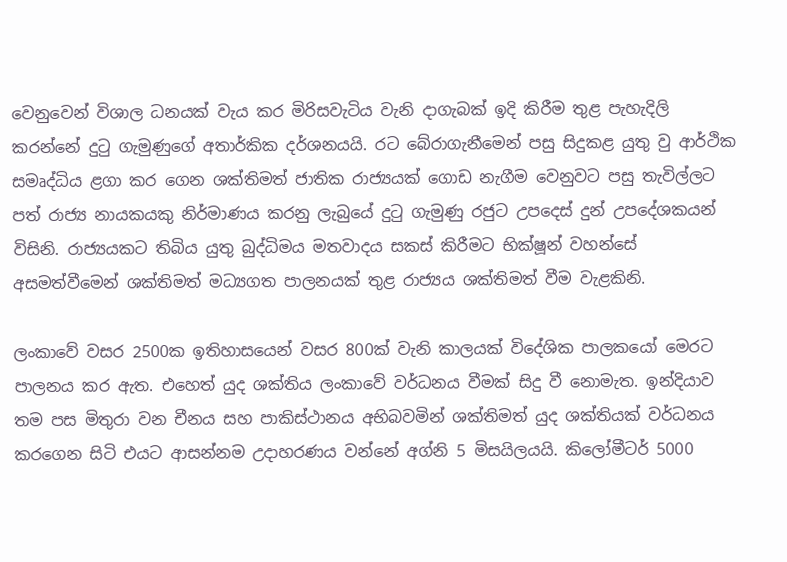වෙනුවෙන් විශාල ධනයක් වැය කර මිරිසවැටිය වැනි දාගැබක් ඉදි කිරීම තුළ පැහැදිලි කරන්නේ දුටු ගැමුණුගේ අතාර්කික දර්ශනයයි. රට බේරාගැනීමෙන් පසු සිදුකළ යුතු වු ආර්ථික සමෘද්ධිය ළගා කර ගෙන ශක්තිමත් ජාතික රාජ්‍යයක් ගොඩ නැගීම වෙනුවට පසු තැවිල්ලට පත් රාජ්‍ය නායකයකු නිර්මාණය කරනු ලැබුයේ දුටු ගැමුණු රජුට උපදෙස් දුන් උපදේශකයන් විසිනි. රාජ්‍යයකට තිබිය යුතු බුද්ධිමය මතවාදය සකස් කිරීමට භික්ෂූන් වහන්සේ අසමත්වීමෙන් ශක්තිමත් මධ්‍යගත පාලනයක් තුළ රාජ්‍යය ශක්තිමත් වීම වැළකිනි.

ලංකාවේ වසර 2500ක ඉතිහාසයෙන් වසර 800ක් වැනි කාලයක් විදේශික පාලකයෝ මෙරට පාලනය කර ඇත. එහෙත් යුද ශක්තිය ලංකාවේ වර්ධනය වීමක් සිදු වී නොමැත. ඉන්දියාව තම පස මිතුරා වන චීනය සහ පාකිස්ථානය අභිබවමින් ශක්තිමත් යුද ශක්තියක් වර්ධනය කරගෙන සිටි එයට ආසන්නම උදාහරණය වන්නේ අග්නි 5 මිසයිලයයි. කිලෝමීටර් 5000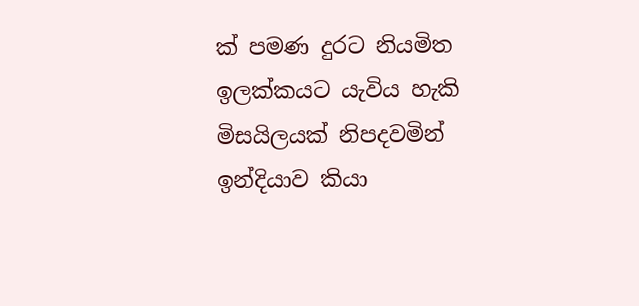ක් පමණ දුරට නියමිත ඉලක්කයට යැවිය හැකි මිසයිලයක් නිපදවමින් ඉන්දියාව කියා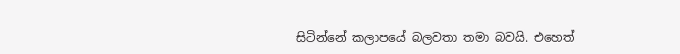සිටින්නේ කලාපයේ බලවතා තමා බවයි. එහෙත්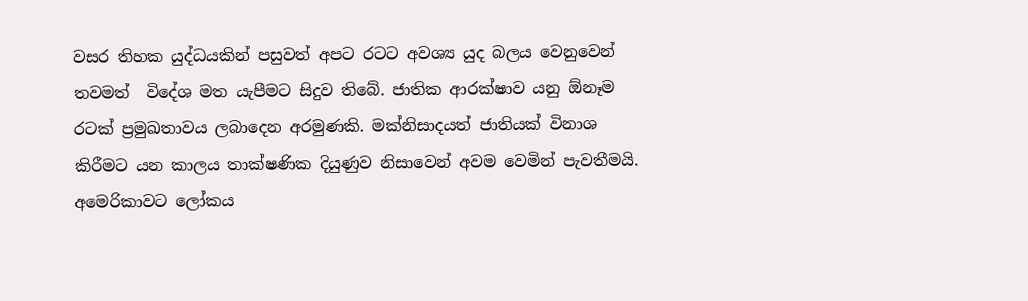වසර තිහක යුද්ධයකින් පසුවත් අපට රටට අවශ්‍ය යුද බලය වෙනුවෙන් තවමත්  විදේශ මත යැපීමට සිදුව තිබේ. ජාතික ආරක්ෂාව යනු ඕනෑම රටක් ප්‍රමුඛතාවය ලබාදෙන අරමුණකි. මක්නිසාදයත් ජාතියක් විනාශ කිරීමට යන කාලය තාක්ෂණික දියුණුව නිසාවෙන් අවම වෙමින් පැවතීමයි. අමෙරිකාවට ලෝකය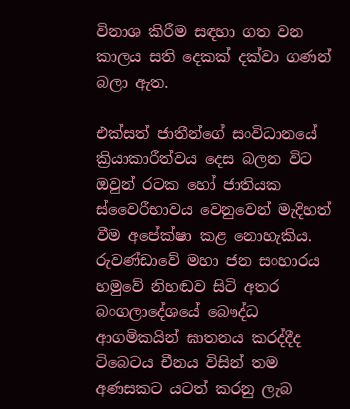විනාශ කිරීම සඳහා ගත වන කාලය සති දෙකක් දක්වා ගණන් බලා ඇත.

එක්සත් ජාතීන්ගේ සංවිධානයේ ක්‍රියාකාරීත්වය දෙස බලන විට ඔවුන් රටක හෝ ජාතියක  ස්වෛරීභාවය වෙනුවෙන් මැදිහත් වීම අපේක්ෂා කළ නොහැකිය. රුවණ්ඩාවේ මහා ජන සංහාරය හමුවේ නිහඬව සිටි අතර බංගලාදේශයේ බෞද්ධ ආගමිකයින් ඝාතනය කරද්දීද ටිබෙටය චීනය විසින් තම අණසකට යටත් කරනු ලැබ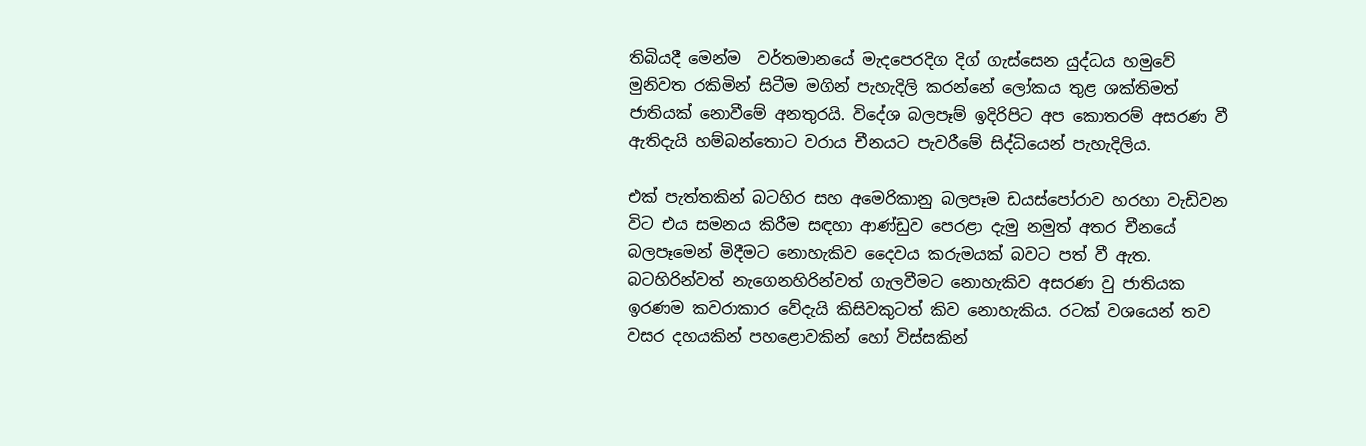තිබියදී මෙන්ම  වර්තමානයේ මැදපෙරදිග දිග් ගැස්සෙන යුද්ධය හමුවේ  මුනිවත රකිමින් සිටීම මගින් පැහැදිලි කරන්නේ ලෝකය තුළ ශක්තිමත් ජාතියක් නොවීමේ අනතුරයි. විදේශ බලපෑම් ඉදිරිපිට අප කොතරම් අසරණ වී ඇතිදැයි හම්බන්තොට වරාය චීනයට පැවරීමේ සිද්ධියෙන් පැහැදිලිය.

එක් පැත්තකින් බටහිර සහ අමෙරිකානු බලපෑම ඩයස්පෝරාව හරහා වැඩිවන විට එය සමනය කිරීම සඳහා ආණ්ඩුව පෙරළා දැමු නමුත් අතර චීනයේ බලපෑමෙන් මිදීමට නොහැකිව දෛවය කරුමයක් බවට පත් වී ඇත. බටහිරින්වත් නැගෙනහිරින්වත් ගැලවීමට නොහැකිව අසරණ වු ජාතියක ඉරණම කවරාකාර වේදැයි කිසිවකුටත් කිව නොහැකිය. රටක් වශයෙන් තව වසර දහයකින් පහළොවකින් හෝ විස්සකින්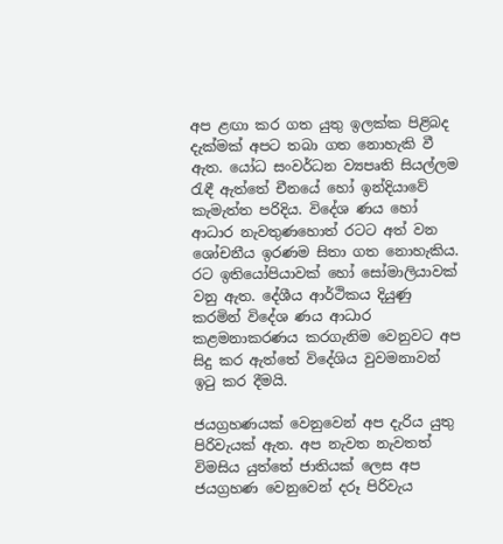අප ළඟා කර ගත යුතු ඉලක්ක පිළිබද දැක්මක් අපට තබා ගත නොහැකි වී ඇත. යෝධ සංවර්ධන ව්‍යපෘති සියල්ලම රැඳී ඇත්තේ චීනයේ හෝ ඉන්දියාවේ කැමැත්ත පරිදිය. විදේශ ණය හෝ ආධාර නැවතුණහොත් රටට අත් වන ශෝචනීය ඉරණම සිතා ගත නොහැකිය.  රට ඉතියෝපියාවක් හෝ සෝමාලියාවක් වනු ඇත. දේශීය ආර්ථිකය දියුණු කරමින් විදේශ ණය ආධාර කළමනාකරණය කරගැනිම වෙනුවට අප සිදු කර ඇත්තේ විදේශිය වුවමනාවන් ඉටු කර දීමයි.

ජයග්‍රහණයක් වෙනුවෙන් අප දැරිය යුතු පිරිවැයක් ඇත. අප නැවත නැවතත් විමසිය යුත්තේ ජාතියක් ලෙස අප ජයග්‍රහණ වෙනුවෙන් දරූ පිරිවැය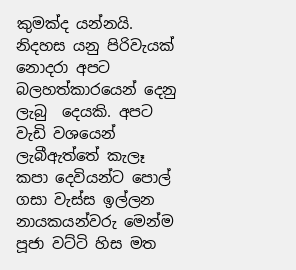කුමක්ද යන්නයි. නිදහස යනු පිරිවැයක් නොදරා අපට බලහත්කාරයෙන් දෙනු ලැබු  දෙයකි. අපට වැඩි වශයෙන් ලැබීඇත්තේ කැලෑ කපා දෙවියන්ට පොල් ගසා වැස්ස ඉල්ලන නායකයන්වරු මෙන්ම පූජා වට්ටි හිස මත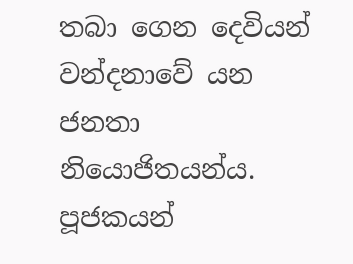තබා ගෙන දෙවියන් වන්දනාවේ යන ජනතා නියොජිතයන්ය. පූජකයන්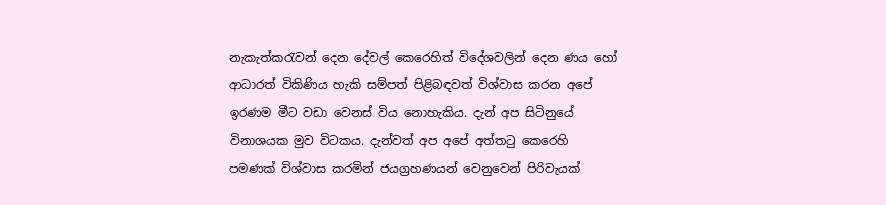නැකැත්කරැවන් දෙන දේවල් කෙරෙහිත් විදේශවලින් දෙන ණය හෝ ආධාරත් විකිණිය හැකි සම්පත් පිළිබඳවත් විශ්වාස කරන අපේ ඉරණම මීට වඩා වෙනස් විය නොහැකිය. දැන් අප සිටිනුයේ  විනාශයක මුව විටකය. දැන්වත් අප අපේ අත්තටු කෙරෙහි පමණක් විශ්වාස කරමින් ජයග්‍රහණයන් වෙනුවෙන් පිරිවැයක්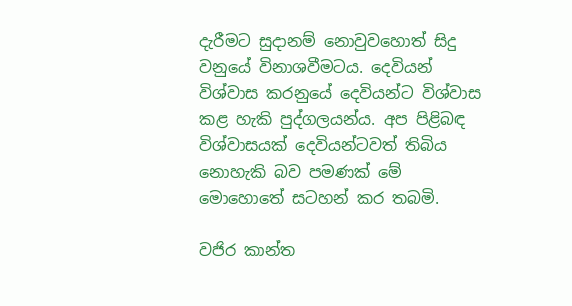දැරීමට සුදානම් නොවුවහොත් සිදු වනුයේ විනාශවීමටය. දෙවියන් විශ්වාස කරනුයේ දෙවියන්ට විශ්වාස කළ හැකි පුද්ගලයන්ය. අප පිළිබඳ විශ්වාසයක් දෙවියන්ටවත් තිබිය නොහැකි බව පමණක් මේ මොහොතේ සටහන් කර තබමි.

වජිර කාන්ත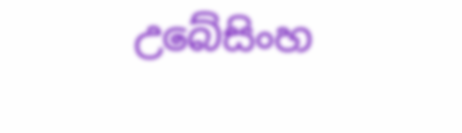උබේසිංහ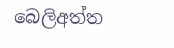බෙලිඅත්ත